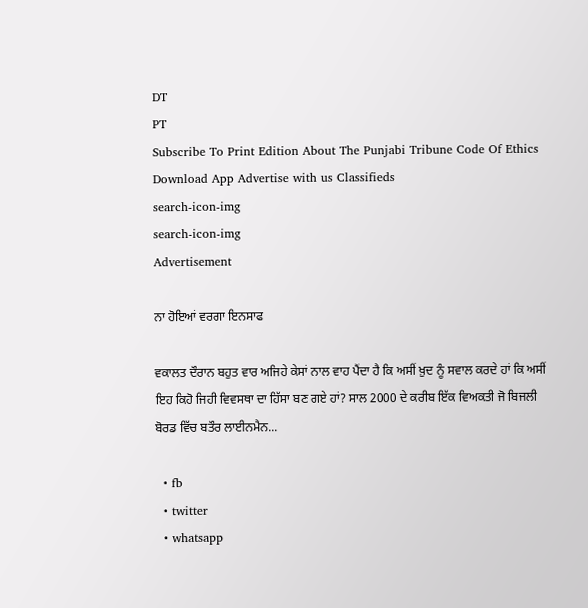DT
PT
Subscribe To Print Edition About The Punjabi Tribune Code Of Ethics Download App Advertise with us Classifieds
search-icon-img
search-icon-img
Advertisement

ਨਾ ਹੋਇਆਂ ਵਰਗਾ ਇਨਸਾਫ

ਵਕਾਲਤ ਦੌਰਾਨ ਬਹੁਤ ਵਾਰ ਅਜਿਹੇ ਕੇਸਾਂ ਨਾਲ ਵਾਹ ਪੈਂਦਾ ਹੈ ਕਿ ਅਸੀਂ ਖ਼ੁਦ ਨੂੰ ਸਵਾਲ ਕਰਦੇ ਹਾਂ ਕਿ ਅਸੀਂ ਇਹ ਕਿਹੋ ਜਿਹੀ ਵਿਵਸਥਾ ਦਾ ਹਿੱਸਾ ਬਣ ਗਏ ਹਾਂ? ਸਾਲ 2000 ਦੇ ਕਰੀਬ ਇੱਕ ਵਿਅਕਤੀ ਜੋ ਬਿਜਲੀ ਬੋਰਡ ਵਿੱਚ ਬਤੌਰ ਲਾਈਨਮੈਨ...

  • fb
  • twitter
  • whatsapp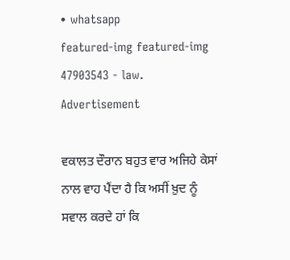• whatsapp
featured-img featured-img
47903543 - law.
Advertisement

ਵਕਾਲਤ ਦੌਰਾਨ ਬਹੁਤ ਵਾਰ ਅਜਿਹੇ ਕੇਸਾਂ ਨਾਲ ਵਾਹ ਪੈਂਦਾ ਹੈ ਕਿ ਅਸੀਂ ਖ਼ੁਦ ਨੂੰ ਸਵਾਲ ਕਰਦੇ ਹਾਂ ਕਿ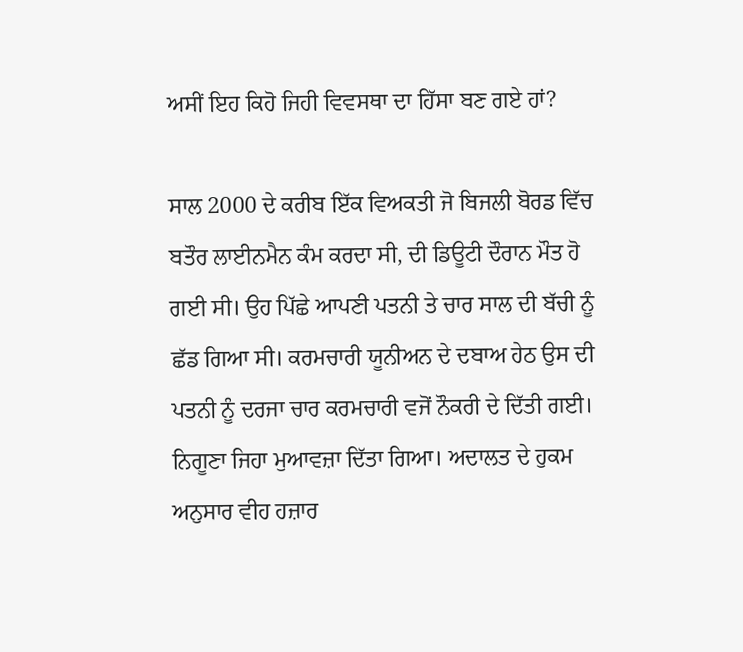ਅਸੀਂ ਇਹ ਕਿਹੋ ਜਿਹੀ ਵਿਵਸਥਾ ਦਾ ਹਿੱਸਾ ਬਣ ਗਏ ਹਾਂ?

ਸਾਲ 2000 ਦੇ ਕਰੀਬ ਇੱਕ ਵਿਅਕਤੀ ਜੋ ਬਿਜਲੀ ਬੋਰਡ ਵਿੱਚ ਬਤੌਰ ਲਾਈਨਮੈਨ ਕੰਮ ਕਰਦਾ ਸੀ, ਦੀ ਡਿਊਟੀ ਦੌਰਾਨ ਮੌਤ ਹੋ ਗਈ ਸੀ। ਉਹ ਪਿੱਛੇ ਆਪਣੀ ਪਤਨੀ ਤੇ ਚਾਰ ਸਾਲ ਦੀ ਬੱਚੀ ਨੂੰ ਛੱਡ ਗਿਆ ਸੀ। ਕਰਮਚਾਰੀ ਯੂਨੀਅਨ ਦੇ ਦਬਾਅ ਹੇਠ ਉਸ ਦੀ ਪਤਨੀ ਨੂੰ ਦਰਜਾ ਚਾਰ ਕਰਮਚਾਰੀ ਵਜੋਂ ਨੌਕਰੀ ਦੇ ਦਿੱਤੀ ਗਈ। ਨਿਗੂਣਾ ਜਿਹਾ ਮੁਆਵਜ਼ਾ ਦਿੱਤਾ ਗਿਆ। ਅਦਾਲਤ ਦੇ ਹੁਕਮ ਅਨੁਸਾਰ ਵੀਹ ਹਜ਼ਾਰ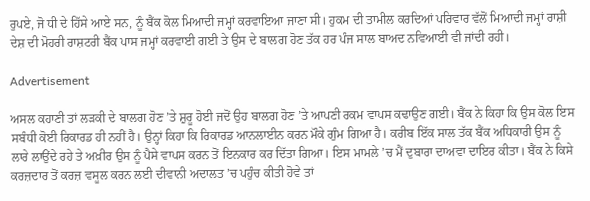ਰੁਪਏ, ਜੋ ਧੀ ਦੇ ਹਿੱਸੇ ਆਏ ਸਨ, ਨੂੰ ਬੈਂਕ ਕੋਲ ਮਿਆਦੀ ਜਮ੍ਹਾਂ ਕਰਵਾਇਆ ਜਾਣਾ ਸੀ। ਹੁਕਮ ਦੀ ਤਾਮੀਲ ਕਰਦਿਆਂ ਪਰਿਵਾਰ ਵੱਲੋਂ ਮਿਆਦੀ ਜਮ੍ਹਾਂ ਰਾਸ਼ੀ ਦੇਸ਼ ਦੀ ਮੋਹਰੀ ਰਾਸ਼ਟਰੀ ਬੈਂਕ ਪਾਸ ਜਮ੍ਹਾਂ ਕਰਵਾਈ ਗਈ ਤੇ ਉਸ ਦੇ ਬਾਲਗ ਹੋਣ ਤੱਕ ਹਰ ਪੰਜ ਸਾਲ ਬਾਅਦ ਨਵਿਆਈ ਵੀ ਜਾਂਦੀ ਰਹੀ।

Advertisement

ਅਸਲ ਕਹਾਣੀ ਤਾਂ ਲੜਕੀ ਦੇ ਬਾਲਗ ਹੋਣ ’ਤੇ ਸ਼ੁਰੂ ਹੋਈ ਜਦੋਂ ਉਹ ਬਾਲਗ ਹੋਣ ’ਤੇ ਆਪਣੀ ਰਕਮ ਵਾਪਸ ਕਢਾਉਣ ਗਈ। ਬੈਂਕ ਨੇ ਕਿਹਾ ਕਿ ਉਸ ਕੋਲ ਇਸ ਸਬੰਧੀ ਕੋਈ ਰਿਕਾਰਡ ਹੀ ਨਹੀਂ ਹੈ। ਉਨ੍ਹਾਂ ਕਿਹਾ ਕਿ ਰਿਕਾਰਡ ਆਨਲਾਈਨ ਕਰਨ ਮੌਕੇ ਗੁੰਮ ਗਿਆ ਹੈ। ਕਰੀਬ ਇੱਕ ਸਾਲ ਤੱਕ ਬੈਂਕ ਅਧਿਕਾਰੀ ਉਸ ਨੂੰ ਲਾਰੇ ਲਾਉਂਦੇ ਰਹੇ ਤੇ ਅਖ਼ੀਰ ਉਸ ਨੂੰ ਪੈਸੇ ਵਾਪਸ ਕਰਨ ਤੋਂ ਇਨਕਾਰ ਕਰ ਦਿੱਤਾ ਗਿਆ। ਇਸ ਮਾਮਲੇ ’ਚ ਮੈਂ ਦੁਬਾਰਾ ਦਾਅਵਾ ਦਾਇਰ ਕੀਤਾ। ਬੈਂਕ ਨੇ ਕਿਸੇ ਕਰਜ਼ਦਾਰ ਤੋਂ ਕਰਜ਼ ਵਸੂਲ ਕਰਨ ਲਈ ਦੀਵਾਨੀ ਅਦਾਲਤ ’ਚ ਪਹੁੰਚ ਕੀਤੀ ਹੋਵੇ ਤਾਂ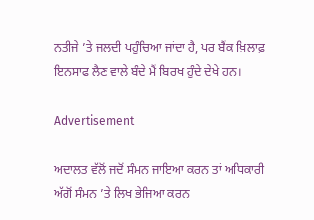ਨਤੀਜੇ ’ਤੇ ਜਲਦੀ ਪਹੁੰਚਿਆ ਜਾਂਦਾ ਹੈ, ਪਰ ਬੈਂਕ ਖ਼ਿਲਾਫ਼ ਇਨਸਾਫ ਲੈਣ ਵਾਲੇ ਬੰਦੇ ਮੈਂ ਬਿਰਖ ਹੁੰਦੇ ਦੇਖੇ ਹਨ।

Advertisement

ਅਦਾਲਤ ਵੱਲੋਂ ਜਦੋਂ ਸੰਮਨ ਜਾਇਆ ਕਰਨ ਤਾਂ ਅਧਿਕਾਰੀ ਅੱਗੋਂ ਸੰਮਨ ’ਤੇ ਲਿਖ ਭੇਜਿਆ ਕਰਨ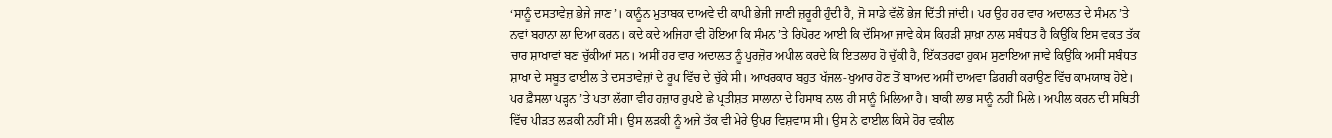‘ਸਾਨੂੰ ਦਸਤਾਵੇਜ਼ ਭੇਜੇ ਜਾਣ’। ਕਾਨੂੰਨ ਮੁਤਾਬਕ ਦਾਅਵੇ ਦੀ ਕਾਪੀ ਭੇਜੀ ਜਾਣੀ ਜ਼ਰੂਰੀ ਹੁੰਦੀ ਹੈ, ਜੋ ਸਾਡੇ ਵੱਲੋਂ ਭੇਜ ਦਿੱਤੀ ਜਾਂਦੀ। ਪਰ ਉਹ ਹਰ ਵਾਰ ਅਦਾਲਤ ਦੇ ਸੰਮਨ ’ਤੇ ਨਵਾਂ ਬਹਾਨਾ ਲਾ ਦਿਆ ਕਰਨ। ਕਦੇ ਕਦੇ ਅਜਿਹਾ ਵੀ ਹੋਇਆ ਕਿ ਸੰਮਨ ’ਤੇ ਰਿਪੋਰਟ ਆਈ ਕਿ ਦੱਸਿਆ ਜਾਵੇ ਕੇਸ ਕਿਹੜੀ ਸ਼ਾਖ਼ਾ ਨਾਲ ਸਬੰਧਤ ਹੈ ਕਿਉਂਕਿ ਇਸ ਵਕਤ ਤੱਕ ਚਾਰ ਸ਼ਾਖਾਵਾਂ ਬਣ ਚੁੱਕੀਆਂ ਸਨ। ਅਸੀਂ ਹਰ ਵਾਰ ਅਦਾਲਤ ਨੂੰ ਪੁਰਜ਼ੋਰ ਅਪੀਲ ਕਰਦੇ ਕਿ ਇਤਲਾਹ ਹੋ ਚੁੱਕੀ ਹੈ, ਇੱਕਤਰਫਾ ਹੁਕਮ ਸੁਣਾਇਆ ਜਾਵੇ ਕਿਉਂਕਿ ਅਸੀਂ ਸਬੰਧਤ ਸ਼ਾਖਾ ਦੇ ਸਬੂਤ ਫਾਈਲ ਤੇ ਦਸਤਾਵੇਜ਼ਾਂ ਦੇ ਰੂਪ ਵਿੱਚ ਦੇ ਚੁੱਕੇ ਸੀ। ਆਖਰਕਾਰ ਬਹੁਤ ਖੱਜਲ-ਖੁਆਰ ਹੋਣ ਤੋਂ ਬਾਅਦ ਅਸੀਂ ਦਾਅਵਾ ਡਿਗਰੀ ਕਰਾਉਣ ਵਿੱਚ ਕਾਮਯਾਬ ਹੋਏ। ਪਰ ਫ਼ੈਸਲਾ ਪੜ੍ਹਨ ’ਤੇ ਪਤਾ ਲੱਗਾ ਵੀਹ ਹਜ਼ਾਰ ਰੁਪਏ ਛੇ ਪ੍ਰਤੀਸ਼ਤ ਸਾਲਾਨਾ ਦੇ ਹਿਸਾਬ ਨਾਲ ਹੀ ਸਾਨੂੰ ਮਿਲਿਆ ਹੈ। ਬਾਕੀ ਲਾਭ ਸਾਨੂੰ ਨਹੀਂ ਮਿਲੇ। ਅਪੀਲ ਕਰਨ ਦੀ ਸਥਿਤੀ ਵਿੱਚ ਪੀੜਤ ਲੜਕੀ ਨਹੀਂ ਸੀ। ਉਸ ਲੜਕੀ ਨੂੰ ਅਜੇ ਤੱਕ ਵੀ ਮੇਰੇ ਉਪਰ ਵਿਸ਼ਵਾਸ ਸੀ। ਉਸ ਨੇ ਫਾਈਲ ਕਿਸੇ ਹੋਰ ਵਕੀਲ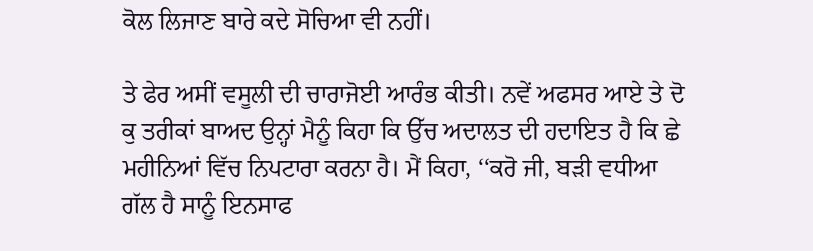ਕੋਲ ਲਿਜਾਣ ਬਾਰੇ ਕਦੇ ਸੋਚਿਆ ਵੀ ਨਹੀਂ।

ਤੇ ਫੇਰ ਅਸੀਂ ਵਸੂਲੀ ਦੀ ਚਾਰਾਜੋਈ ਆਰੰਭ ਕੀਤੀ। ਨਵੇਂ ਅਫਸਰ ਆਏ ਤੇ ਦੋ ਕੁ ਤਰੀਕਾਂ ਬਾਅਦ ਉਨ੍ਹਾਂ ਮੈਨੂੰ ਕਿਹਾ ਕਿ ਉੱਚ ਅਦਾਲਤ ਦੀ ਹਦਾਇਤ ਹੈ ਕਿ ਛੇ ਮਹੀਨਿਆਂ ਵਿੱਚ ਨਿਪਟਾਰਾ ਕਰਨਾ ਹੈ। ਮੈਂ ਕਿਹਾ, ‘‘ਕਰੋ ਜੀ, ਬੜੀ ਵਧੀਆ ਗੱਲ ਹੈ ਸਾਨੂੰ ਇਨਸਾਫ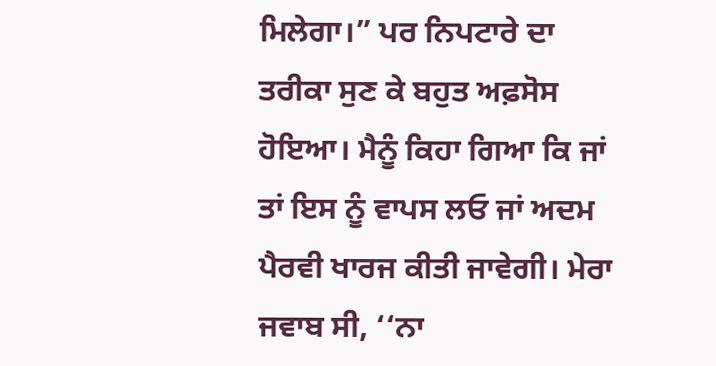ਮਿਲੇਗਾ।” ਪਰ ਨਿਪਟਾਰੇ ਦਾ ਤਰੀਕਾ ਸੁਣ ਕੇ ਬਹੁਤ ਅਫ਼ਸੋਸ ਹੋਇਆ। ਮੈਨੂੰ ਕਿਹਾ ਗਿਆ ਕਿ ਜਾਂ ਤਾਂ ਇਸ ਨੂੰ ਵਾਪਸ ਲਓ ਜਾਂ ਅਦਮ ਪੈਰਵੀ ਖਾਰਜ ਕੀਤੀ ਜਾਵੇਗੀ। ਮੇਰਾ ਜਵਾਬ ਸੀ, ‘‘ਨਾ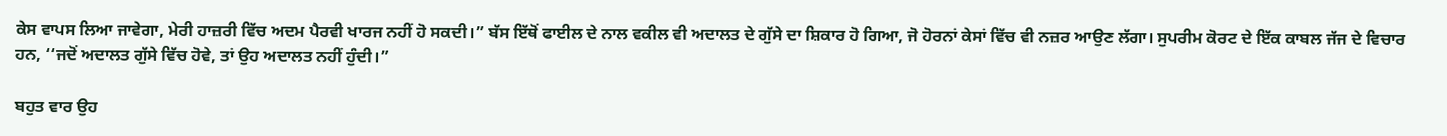ਕੇਸ ਵਾਪਸ ਲਿਆ ਜਾਵੇਗਾ, ਮੇਰੀ ਹਾਜ਼ਰੀ ਵਿੱਚ ਅਦਮ ਪੈਰਵੀ ਖਾਰਜ ਨਹੀਂ ਹੋ ਸਕਦੀ।” ਬੱਸ ਇੱਥੋਂ ਫਾਈਲ ਦੇ ਨਾਲ ਵਕੀਲ ਵੀ ਅਦਾਲਤ ਦੇ ਗੁੱਸੇ ਦਾ ਸ਼ਿਕਾਰ ਹੋ ਗਿਆ, ਜੋ ਹੋਰਨਾਂ ਕੇਸਾਂ ਵਿੱਚ ਵੀ ਨਜ਼ਰ ਆਉਣ ਲੱਗਾ। ਸੁਪਰੀਮ ਕੋਰਟ ਦੇ ਇੱਕ ਕਾਬਲ ਜੱਜ ਦੇ ਵਿਚਾਰ ਹਨ, ‘‘ਜਦੋਂ ਅਦਾਲਤ ਗੁੱਸੇ ਵਿੱਚ ਹੋਵੇ, ਤਾਂ ਉਹ ਅਦਾਲਤ ਨਹੀਂ ਹੁੰਦੀ।”

ਬਹੁਤ ਵਾਰ ਉਹ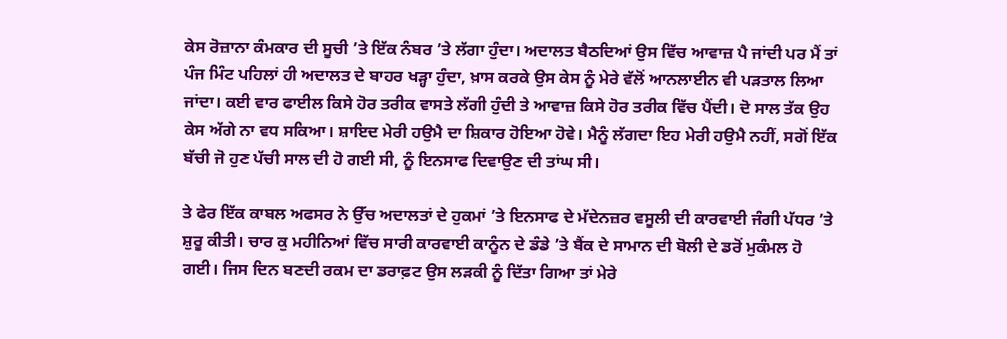ਕੇਸ ਰੋਜ਼ਾਨਾ ਕੰਮਕਾਰ ਦੀ ਸੂਚੀ ’ਤੇ ਇੱਕ ਨੰਬਰ ’ਤੇ ਲੱਗਾ ਹੁੰਦਾ। ਅਦਾਲਤ ਬੈਠਦਿਆਂ ਉਸ ਵਿੱਚ ਆਵਾਜ਼ ਪੈ ਜਾਂਦੀ ਪਰ ਮੈਂ ਤਾਂ ਪੰਜ ਮਿੰਟ ਪਹਿਲਾਂ ਹੀ ਅਦਾਲਤ ਦੇ ਬਾਹਰ ਖੜ੍ਹਾ ਹੁੰਦਾ, ਖ਼ਾਸ ਕਰਕੇ ਉਸ ਕੇਸ ਨੂੰ ਮੇਰੇ ਵੱਲੋਂ ਆਨਲਾਈਨ ਵੀ ਪੜਤਾਲ ਲਿਆ ਜਾਂਦਾ। ਕਈ ਵਾਰ ਫਾਈਲ ਕਿਸੇ ਹੋਰ ਤਰੀਕ ਵਾਸਤੇ ਲੱਗੀ ਹੁੰਦੀ ਤੇ ਆਵਾਜ਼ ਕਿਸੇ ਹੋਰ ਤਰੀਕ ਵਿੱਚ ਪੈਂਦੀ। ਦੋ ਸਾਲ ਤੱਕ ਉਹ ਕੇਸ ਅੱਗੇ ਨਾ ਵਧ ਸਕਿਆ। ਸ਼ਾਇਦ ਮੇਰੀ ਹਉਮੈ ਦਾ ਸ਼ਿਕਾਰ ਹੋਇਆ ਹੋਵੇ। ਮੈਨੂੰ ਲੱਗਦਾ ਇਹ ਮੇਰੀ ਹਉਮੈ ਨਹੀਂ, ਸਗੋਂ ਇੱਕ ਬੱਚੀ ਜੋ ਹੁਣ ਪੱਚੀ ਸਾਲ ਦੀ ਹੋ ਗਈ ਸੀ, ਨੂੰ ਇਨਸਾਫ ਦਿਵਾਉਣ ਦੀ ਤਾਂਘ ਸੀ।

ਤੇ ਫੇਰ ਇੱਕ ਕਾਬਲ ਅਫਸਰ ਨੇ ਉੱਚ ਅਦਾਲਤਾਂ ਦੇ ਹੁਕਮਾਂ ’ਤੇ ਇਨਸਾਫ ਦੇ ਮੱਦੇਨਜ਼ਰ ਵਸੂਲੀ ਦੀ ਕਾਰਵਾਈ ਜੰਗੀ ਪੱਧਰ ’ਤੇ ਸ਼ੁਰੂ ਕੀਤੀ। ਚਾਰ ਕੁ ਮਹੀਨਿਆਂ ਵਿੱਚ ਸਾਰੀ ਕਾਰਵਾਈ ਕਾਨੂੰਨ ਦੇ ਡੰਡੇ ’ਤੇ ਬੈਂਕ ਦੇ ਸਾਮਾਨ ਦੀ ਬੋਲੀ ਦੇ ਡਰੋਂ ਮੁਕੰਮਲ ਹੋ ਗਈ। ਜਿਸ ਦਿਨ ਬਣਦੀ ਰਕਮ ਦਾ ਡਰਾਫ਼ਟ ਉਸ ਲੜਕੀ ਨੂੰ ਦਿੱਤਾ ਗਿਆ ਤਾਂ ਮੇਰੇ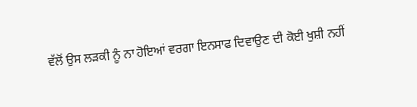ਵੱਲੋਂ ਉਸ ਲੜਕੀ ਨੂੰ ਨਾ ਹੋਇਆਂ ਵਰਗਾ ਇਨਸਾਫ ਦਿਵਾਉਣ ਦੀ ਕੋਈ ਖੁਸ਼ੀ ਨਹੀਂ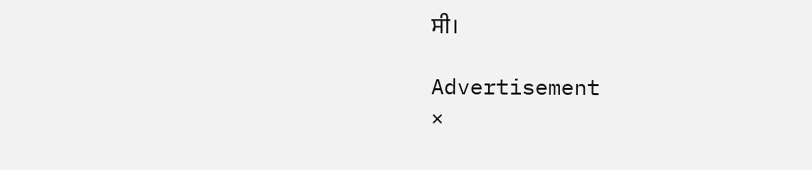ਸੀ।

Advertisement
×